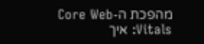מהפכת ה-Core Web Vitals: איך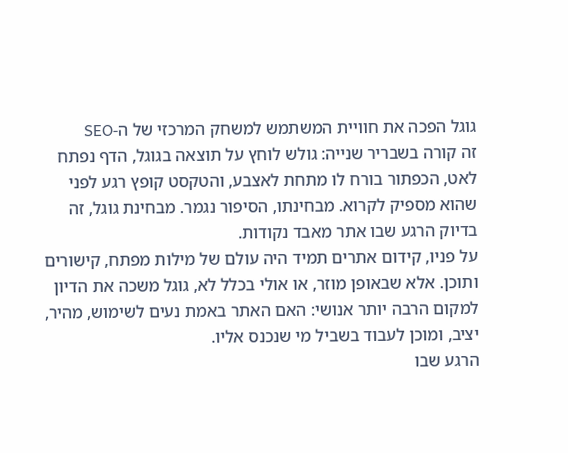גוגל הפכה את חוויית המשתמש למשחק המרכזי של ה-SEO
זה קורה בשבריר שנייה: גולש לוחץ על תוצאה בגוגל, הדף נפתח לאט, הכפתור בורח לו מתחת לאצבע, והטקסט קופץ רגע לפני שהוא מספיק לקרוא. מבחינתו, הסיפור נגמר. מבחינת גוגל, זה בדיוק הרגע שבו אתר מאבד נקודות.
על פניו, קידום אתרים תמיד היה עולם של מילות מפתח, קישורים ותוכן. אלא שבאופן מוזר, או אולי בכלל לא, גוגל משכה את הדיון למקום הרבה יותר אנושי: האם האתר באמת נעים לשימוש, מהיר, יציב, ומוכן לעבוד בשביל מי שנכנס אליו.
הרגע שבו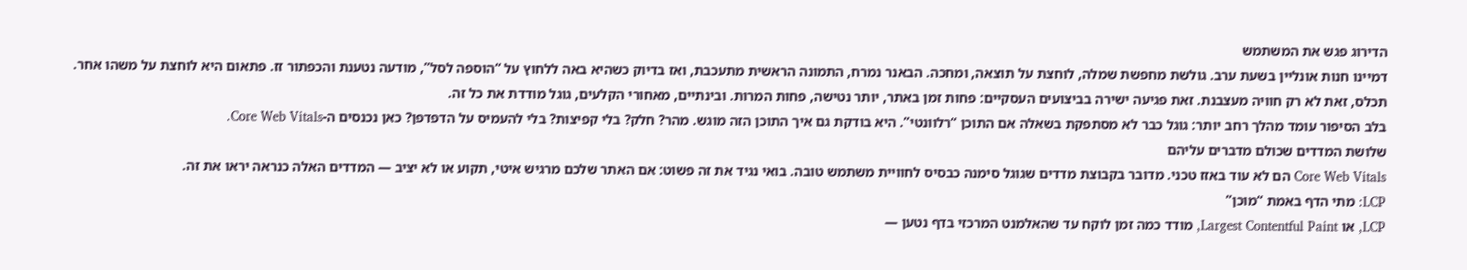הדירוג פגש את המשתמש
דמיינו חנות אונליין בשעת ערב. גולשת מחפשת שמלה, לוחצת על תוצאה, ומחכה. הבאנר נמרח, התמונה הראשית מתעכבת, ואז בדיוק כשהיא באה ללחוץ על “הוספה לסל”, מודעה נטענת והכפתור זז. פתאום היא לוחצת על משהו אחר.
תכלס, זאת לא רק חוויה מעצבנת. זאת פגיעה ישירה בביצועים העסקיים: פחות זמן באתר, יותר נטישה, פחות המרות. ובינתיים, מאחורי הקלעים, גוגל מודדת את כל זה.
בלב הסיפור עומד מהלך רחב יותר: גוגל כבר לא מסתפקת בשאלה אם התוכן “רלוונטי”. היא בודקת גם איך התוכן הזה מוגש. מהר? חלק? בלי קפיצות? בלי להעמיס על הדפדפן? כאן נכנסים ה-Core Web Vitals.
שלושת המדדים שכולם מדברים עליהם
Core Web Vitals הם לא עוד באזז טכני. מדובר בקבוצת מדדים שגוגל סימנה כבסיס לחוויית משתמש טובה. בואי נגיד את זה פשוט: אם האתר שלכם מרגיש איטי, תקוע או לא יציב — המדדים האלה כנראה יראו את זה.
LCP: מתי הדף באמת “מוכן”
LCP, או Largest Contentful Paint, מודד כמה זמן לוקח עד שהאלמנט המרכזי בדף נטען —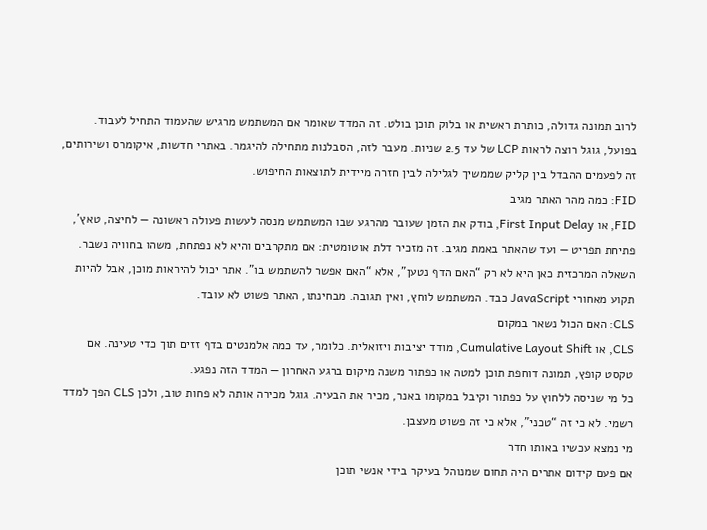לרוב תמונה גדולה, כותרת ראשית או בלוק תוכן בולט. זה המדד שאומר אם המשתמש מרגיש שהעמוד התחיל לעבוד.
בפועל, גוגל רוצה לראות LCP של עד 2.5 שניות. מעבר לזה, הסבלנות מתחילה להיגמר. באתרי חדשות, איקומרס ושירותים, זה לפעמים ההבדל בין קליק שממשיך לגלילה לבין חזרה מיידית לתוצאות החיפוש.
FID: כמה מהר האתר מגיב
FID, או First Input Delay, בודק את הזמן שעובר מהרגע שבו המשתמש מנסה לעשות פעולה ראשונה — לחיצה, טאץ’, פתיחת תפריט — ועד שהאתר באמת מגיב. זה מזכיר דלת אוטומטית: אם מתקרבים והיא לא נפתחת, משהו בחוויה נשבר.
השאלה המרכזית כאן היא לא רק “האם הדף נטען”, אלא “האם אפשר להשתמש בו”. אתר יכול להיראות מוכן, אבל להיות תקוע מאחורי JavaScript כבד. המשתמש לוחץ, ואין תגובה. מבחינתו, האתר פשוט לא עובד.
CLS: האם הכול נשאר במקום
CLS, או Cumulative Layout Shift, מודד יציבות ויזואלית. כלומר, עד כמה אלמנטים בדף זזים תוך כדי טעינה. אם טקסט קופץ, תמונה דוחפת תוכן למטה או כפתור משנה מיקום ברגע האחרון — המדד הזה נפגע.
כל מי שניסה ללחוץ על כפתור וקיבל במקומו באנר, מכיר את הבעיה. גוגל מכירה אותה לא פחות טוב, ולכן CLS הפך למדד רשמי. לא כי זה “טכני”, אלא כי זה פשוט מעצבן.
מי נמצא עכשיו באותו חדר
אם פעם קידום אתרים היה תחום שמנוהל בעיקר בידי אנשי תוכן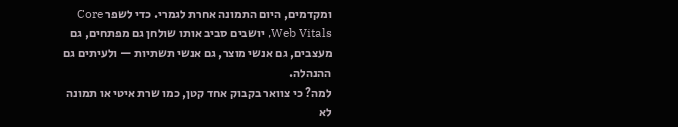ומקדמים, היום התמונה אחרת לגמרי. כדי לשפר Core Web Vitals, יושבים סביב אותו שולחן גם מפתחים, גם מעצבים, גם אנשי מוצר, גם אנשי תשתיות — ולעיתים גם ההנהלה.
למה? כי צוואר בקבוק אחד קטן, כמו שרת איטי או תמונה לא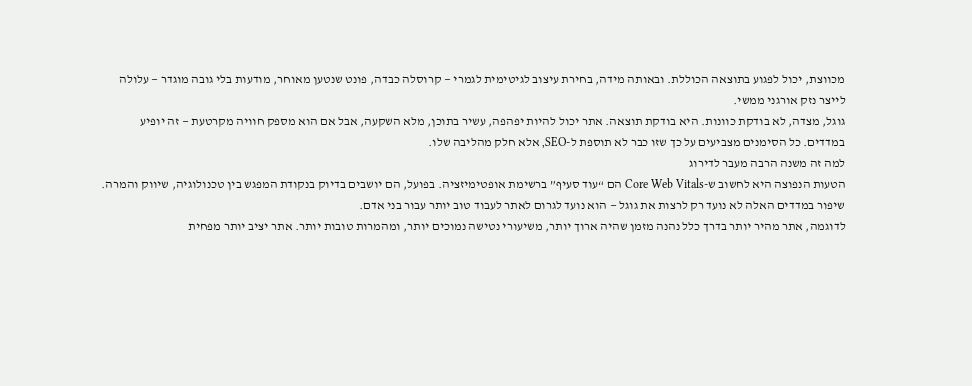מכווצת, יכול לפגוע בתוצאה הכוללת. ובאותה מידה, בחירת עיצוב לגיטימית לגמרי — קרוסלה כבדה, פונט שנטען מאוחר, מודעות בלי גובה מוגדר — עלולה לייצר נזק אורגני ממשי.
גוגל, מצדה, לא בודקת כוונות. היא בודקת תוצאה. אתר יכול להיות יפהפה, עשיר בתוכן, מלא השקעה, אבל אם הוא מספק חוויה מקרטעת — זה יופיע במדדים. כל הסימנים מצביעים על כך שזו כבר לא תוספת ל-SEO, אלא חלק מהליבה שלו.
למה זה משנה הרבה מעבר לדירוג
הטעות הנפוצה היא לחשוב ש-Core Web Vitals הם “עוד סעיף” ברשימת אופטימיזציה. בפועל, הם יושבים בדיוק בנקודת המפגש בין טכנולוגיה, שיווק והמרה. שיפור במדדים האלה לא נועד רק לרצות את גוגל — הוא נועד לגרום לאתר לעבוד טוב יותר עבור בני אדם.
לדוגמה, אתר מהיר יותר בדרך כלל נהנה מזמן שהיה ארוך יותר, משיעורי נטישה נמוכים יותר, ומהמרות טובות יותר. אתר יציב יותר מפחית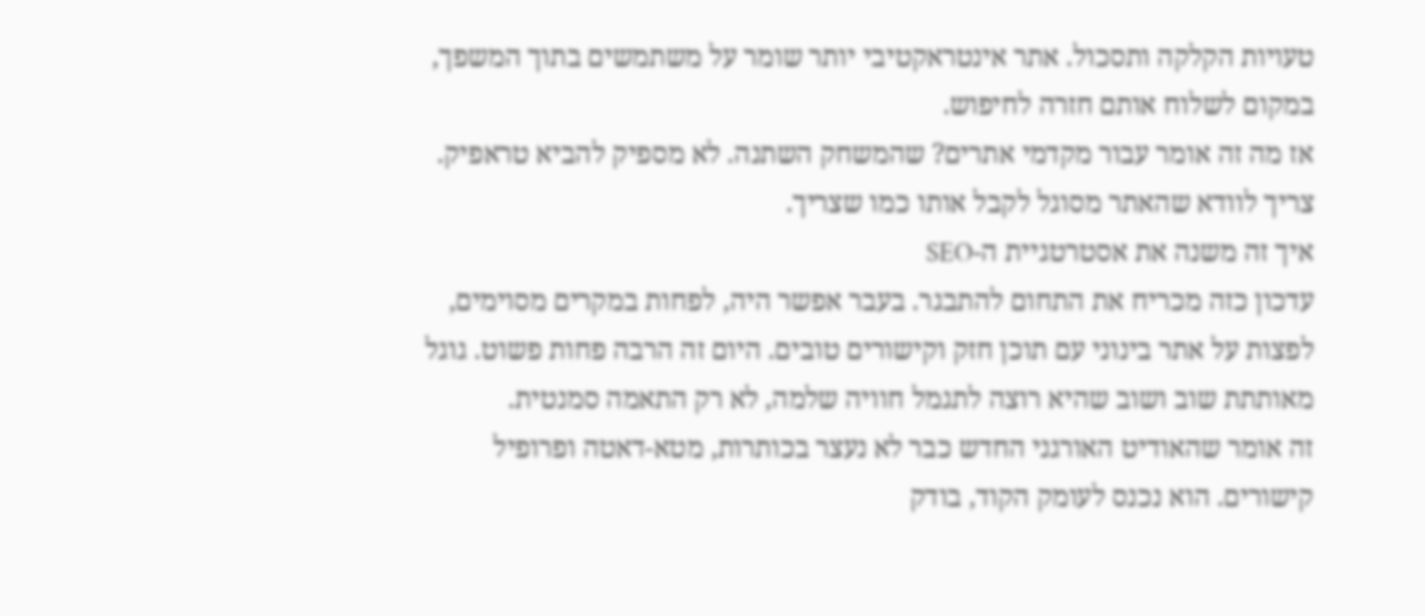טעויות הקלקה ותסכול. אתר אינטראקטיבי יותר שומר על משתמשים בתוך המשפך, במקום לשלוח אותם חזרה לחיפוש.
אז מה זה אומר עבור מקדמי אתרים? שהמשחק השתנה. לא מספיק להביא טראפיק. צריך לוודא שהאתר מסוגל לקבל אותו כמו שצריך.
איך זה משנה את אסטרטגיית ה-SEO
עדכון כזה מכריח את התחום להתבגר. בעבר אפשר היה, לפחות במקרים מסוימים, לפצות על אתר בינוני עם תוכן חזק וקישורים טובים. היום זה הרבה פחות פשוט. גוגל מאותתת שוב ושוב שהיא רוצה לתגמל חוויה שלמה, לא רק התאמה סמנטית.
זה אומר שהאודיט האורגני החדש כבר לא נעצר בכותרות, מטא-דאטה ופרופיל קישורים. הוא נכנס לעומק הקוד, בודק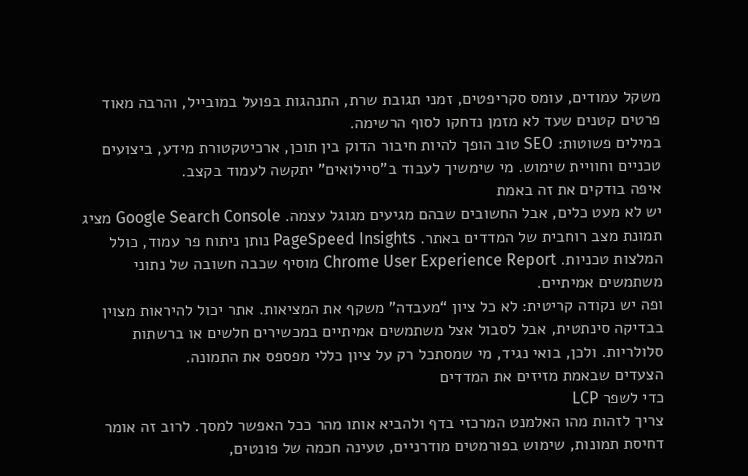משקל עמודים, עומס סקריפטים, זמני תגובת שרת, התנהגות בפועל במובייל, והרבה מאוד פרטים קטנים שעד לא מזמן נדחקו לסוף הרשימה.
במילים פשוטות: SEO טוב הופך להיות חיבור הדוק בין תוכן, ארכיטקטורת מידע, ביצועים טכניים וחוויית שימוש. מי שימשיך לעבוד ב”סיילואים” יתקשה לעמוד בקצב.
איפה בודקים את זה באמת
יש לא מעט כלים, אבל החשובים שבהם מגיעים מגוגל עצמה. Google Search Console מציג תמונת מצב רוחבית של המדדים באתר. PageSpeed Insights נותן ניתוח פר עמוד, כולל המלצות טכניות. Chrome User Experience Report מוסיף שכבה חשובה של נתוני משתמשים אמיתיים.
ופה יש נקודה קריטית: לא כל ציון “מעבדה” משקף את המציאות. אתר יכול להיראות מצוין בבדיקה סינתטית, אבל לסבול אצל משתמשים אמיתיים במכשירים חלשים או ברשתות סלולריות. ולכן, בואי נגיד, מי שמסתכל רק על ציון כללי מפספס את התמונה.
הצעדים שבאמת מזיזים את המדדים
כדי לשפר LCP
צריך לזהות מהו האלמנט המרכזי בדף ולהביא אותו מהר ככל האפשר למסך. לרוב זה אומר דחיסת תמונות, שימוש בפורמטים מודרניים, טעינה חכמה של פונטים,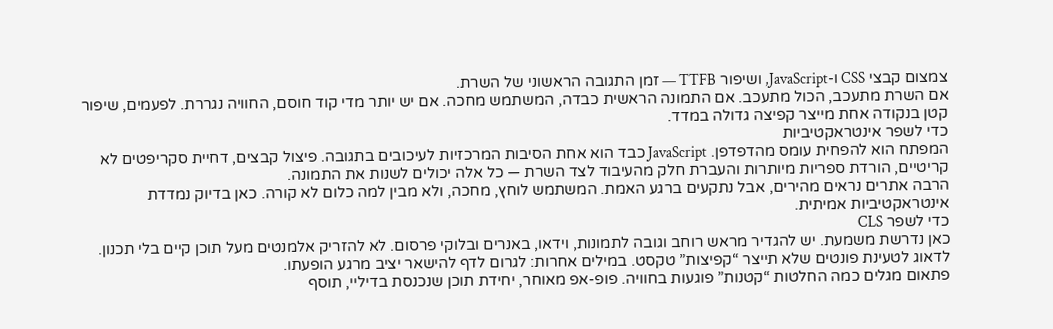צמצום קבצי CSS ו-JavaScript, ושיפור TTFB — זמן התגובה הראשוני של השרת.
אם השרת מתעכב, הכול מתעכב. אם התמונה הראשית כבדה, המשתמש מחכה. אם יש יותר מדי קוד חוסם, החוויה נגררת. לפעמים, שיפור קטן בנקודה אחת מייצר קפיצה גדולה במדד.
כדי לשפר אינטראקטיביות
המפתח הוא להפחית עומס מהדפדפן. JavaScript כבד הוא אחת הסיבות המרכזיות לעיכובים בתגובה. פיצול קבצים, דחיית סקריפטים לא קריטיים, הורדת ספריות מיותרות והעברת חלק מהעיבוד לצד השרת — כל אלה יכולים לשנות את התמונה.
הרבה אתרים נראים מהירים, אבל נתקעים ברגע האמת. המשתמש לוחץ, מחכה, ולא מבין למה כלום לא קורה. כאן בדיוק נמדדת אינטראקטיביות אמיתית.
כדי לשפר CLS
כאן נדרשת משמעת. יש להגדיר מראש רוחב וגובה לתמונות, וידאו, באנרים ובלוקי פרסום. לא להזריק אלמנטים מעל תוכן קיים בלי תכנון. לדאוג לטעינת פונטים שלא תייצר “קפיצות” טקסט. במילים אחרות: לגרום לדף להישאר יציב מרגע הופעתו.
פתאום מגלים כמה החלטות “קטנות” פוגעות בחוויה. פופ-אפ מאוחר, יחידת תוכן שנכנסת בדיליי, תוסף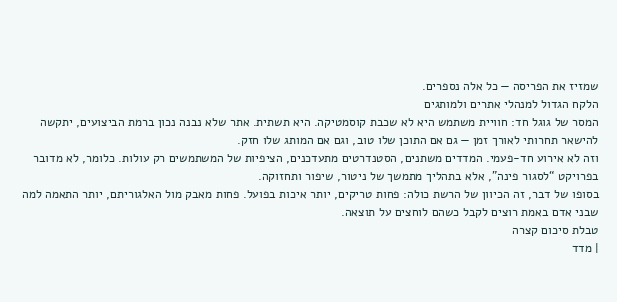שמזיז את הפריסה — כל אלה נספרים.
הלקח הגדול למנהלי אתרים ולמותגים
המסר של גוגל חד: חוויית משתמש היא לא שכבת קוסמטיקה. היא תשתית. אתר שלא נבנה נכון ברמת הביצועים, יתקשה להישאר תחרותי לאורך זמן — גם אם התוכן שלו טוב, וגם אם המותג שלו חזק.
וזה לא אירוע חד-פעמי. המדדים משתנים, הסטנדרטים מתעדכנים, הציפיות של המשתמשים רק עולות. כלומר, לא מדובר בפרויקט “לסגור פינה”, אלא בתהליך מתמשך של ניטור, שיפור ותחזוקה.
בסופו של דבר, זה הכיוון של הרשת כולה: פחות טריקים, יותר איכות בפועל. פחות מאבק מול האלגוריתם, יותר התאמה למה שבני אדם באמת רוצים לקבל כשהם לוחצים על תוצאה.
טבלת סיכום קצרה
| מדד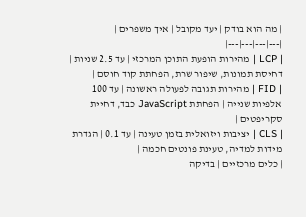| מה הוא בודק | יעד מקובל | איך משפרים |
|---|---|---|---|
| LCP | מהירות הופעת התוכן המרכזי | עד 2.5 שניות | דחיסת תמונות, שיפור שרת, הפחתת קוד חוסם |
| FID | מהירות תגובה לפעולה ראשונה | עד 100 אלפיות שנייה | הפחתת JavaScript כבד, דחיית סקריפטים |
| CLS | יציבות ויזואלית בזמן טעינה | עד 0.1 | הגדרת מידות למדיה, טעינת פונטים חכמה |
| כלים מרכזיים | בדיקה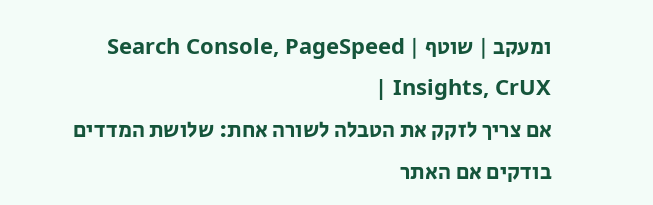ומעקב | שוטף | Search Console, PageSpeed Insights, CrUX |
אם צריך לזקק את הטבלה לשורה אחת: שלושת המדדים בודקים אם האתר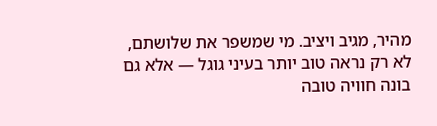מהיר, מגיב ויציב. מי שמשפר את שלושתם, לא רק נראה טוב יותר בעיני גוגל — אלא גם בונה חוויה טובה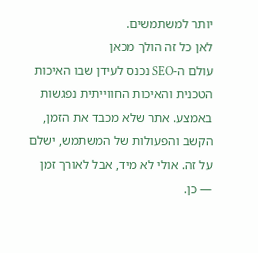יותר למשתמשים.
לאן כל זה הולך מכאן
עולם ה-SEO נכנס לעידן שבו האיכות הטכנית והאיכות החווייתית נפגשות באמצע. אתר שלא מכבד את הזמן, הקשב והפעולות של המשתמש, ישלם על זה. אולי לא מיד, אבל לאורך זמן — כן.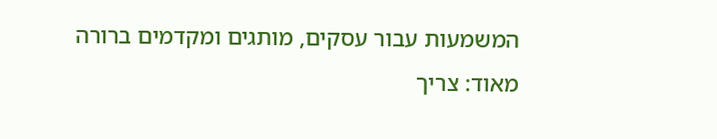המשמעות עבור עסקים, מותגים ומקדמים ברורה מאוד: צריך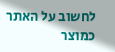לחשוב על האתר כמוצר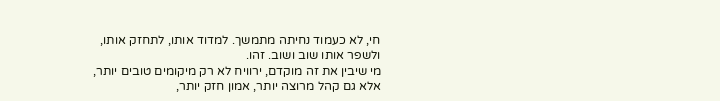חי, לא כעמוד נחיתה מתמשך. למדוד אותו, לתחזק אותו, ולשפר אותו שוב ושוב. זהו.
מי שיבין את זה מוקדם, ירוויח לא רק מיקומים טובים יותר, אלא גם קהל מרוצה יותר, אמון חזק יותר,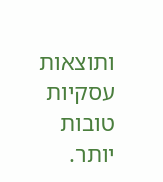ותוצאות עסקיות טובות יותר.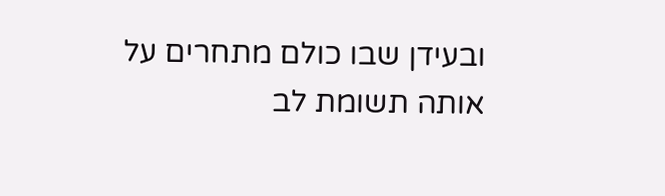ובעידן שבו כולם מתחרים על אותה תשומת לב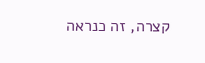קצרה, זה כנראה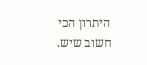היתרון הכי חשוב שיש.